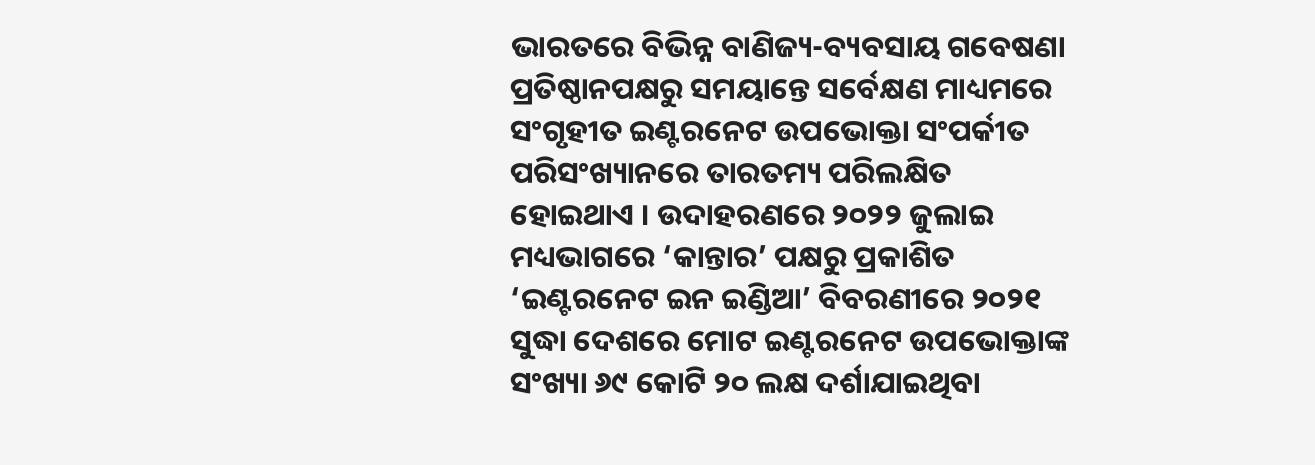ଭାରତରେ ବିଭିନ୍ନ ବାଣିଜ୍ୟ-ବ୍ୟବସାୟ ଗବେଷଣା ପ୍ରତିଷ୍ଠାନପକ୍ଷରୁ ସମୟାନ୍ତେ ସର୍ବେକ୍ଷଣ ମାଧ୍ୟମରେ ସଂଗୃହୀତ ଇଣ୍ଟରନେଟ ଉପଭୋକ୍ତା ସଂପର୍କୀତ ପରିସଂଖ୍ୟାନରେ ତାରତମ୍ୟ ପରିଲକ୍ଷିତ ହୋଇଥାଏ । ଉଦାହରଣରେ ୨୦୨୨ ଜୁଲାଇ ମଧ୍ୟଭାଗରେ ‘କାନ୍ତାର’ ପକ୍ଷରୁ ପ୍ରକାଶିତ ‘ଇଣ୍ଟରନେଟ ଇନ ଇଣ୍ଡିଆ’ ବିବରଣୀରେ ୨୦୨୧ ସୁଦ୍ଧା ଦେଶରେ ମୋଟ ଇଣ୍ଟରନେଟ ଉପଭୋକ୍ତାଙ୍କ ସଂଖ୍ୟା ୬୯ କୋଟି ୨୦ ଲକ୍ଷ ଦର୍ଶାଯାଇଥିବା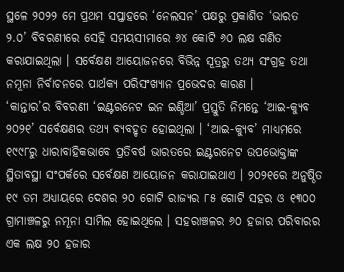ସ୍ଥଳେ ୨୦୨୨ ମେ ପ୍ରଥମ ସପ୍ତାହରେ ‘ନେଲସନ’ ପକ୍ଷରୁ ପ୍ରକାଶିତ ‘ଭାରତ ୨.୦’ ବିବରଣୀରେ ସେହି ସମୟସୀମାରେ ୬୪ କୋଟି ୬୦ ଲକ୍ଷ ଗଣିତ କରାଯାଇଥିଲା । ସର୍ବେକ୍ଷଣ ଆୟୋଜନରେ ବିଭିନ୍ନ ସୂତ୍ରରୁ ତଥ୍ୟ ସଂଗ୍ରହ ତଥା ନମୂନା ନିର୍ବାଚନରେ ପାର୍ଥକ୍ୟ ପରିସଂଖ୍ୟାନ ପ୍ରଭେଦର କାରଣ ।
‘କାନ୍ତାର’ର ବିବରଣୀ ‘ଇଣ୍ଟରନେଟ ଇନ ଇଣ୍ଡିଆ’ ପ୍ରସ୍ତୁତି ନିମନ୍ତେ ‘ଆଇ-କ୍ୟୁବ ୨୦୨୧’ ସର୍ବେକ୍ଷଣର ତଥ୍ୟ ବ୍ୟବହୃତ ହୋଇଥିଲା । ‘ଆଇ-କ୍ୟୁବ’ ମାଧ୍ୟମରେ ୧୯୯୮ରୁ ଧାରାବାହିକଭାବେ ପ୍ରତିବର୍ଷ ଭାରତରେ ଇଣ୍ଟରନେଟ ଉପଭୋକ୍ତାଙ୍କ ସ୍ଥିତାବସ୍ଥା ସଂପର୍କରେ ସର୍ବେକ୍ଷଣ ଆୟୋଜନ କରାଯାଇଥାଏ । ୨୦୨୧ରେ ଅନୁଷ୍ଠିତ ୧୯ ତମ ଅଧ୍ୟାୟରେ ଦେଶର ୨୦ ଗୋଟି ରାଜ୍ୟର ୮୫ ଗୋଟି ସହର ଓ ୧୩୦୦ ଗ୍ରାମାଞ୍ଚଳରୁ ନମୂନା ସାମିଲ ହୋଇଥିଲେ । ସହରାଞ୍ଚଳର ୬୦ ହଜାର ପରିବାରର ଏକ ଲକ୍ଷ ୨୦ ହଜାର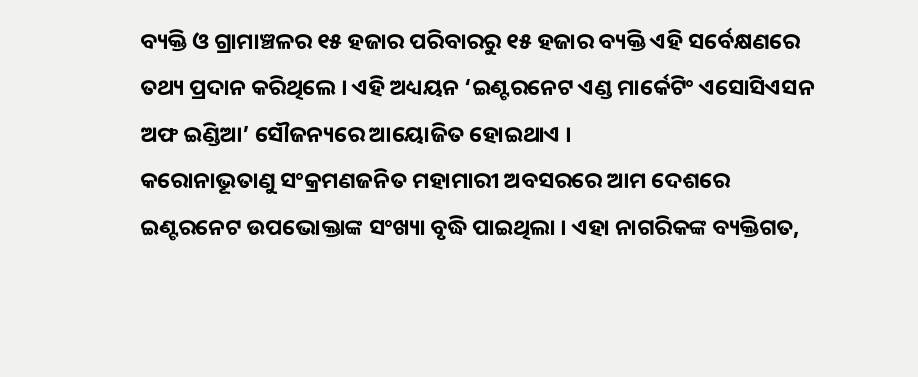ବ୍ୟକ୍ତି ଓ ଗ୍ରାମାଞ୍ଚଳର ୧୫ ହଜାର ପରିବାରରୁ ୧୫ ହଜାର ବ୍ୟକ୍ତି ଏହି ସର୍ବେକ୍ଷଣରେ ତଥ୍ୟ ପ୍ରଦାନ କରିଥିଲେ । ଏହି ଅଧ୍ୟୟନ ‘ଇଣ୍ଟରନେଟ ଏଣ୍ଡ ମାର୍କେଟିଂ ଏସୋସିଏସନ ଅଫ ଇଣ୍ଡିଆ’ ସୌଜନ୍ୟରେ ଆୟୋଜିତ ହୋଇଥାଏ ।
କରୋନାଭୂତାଣୁ ସଂକ୍ରମଣଜନିତ ମହାମାରୀ ଅବସରରେ ଆମ ଦେଶରେ ଇଣ୍ଟରନେଟ ଉପଭୋକ୍ତାଙ୍କ ସଂଖ୍ୟା ବୃଦ୍ଧି ପାଇଥିଲା । ଏହା ନାଗରିକଙ୍କ ବ୍ୟକ୍ତିଗତ,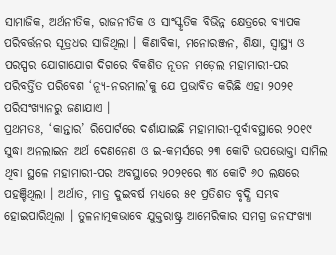ସାମାଜିକ, ଅର୍ଥନୀତିକ, ରାଜନୀତିକ ଓ ସାଂସ୍କୃତିକ ବିଭିନ୍ନ କ୍ଷେତ୍ରରେ ବ୍ୟାପକ ପରିବର୍ତ୍ତନର ସୂତ୍ରଧର ସାଜିଥିଲା । କିଣାବିକା, ମନୋରଞ୍ଜନ, ଶିକ୍ଷା, ସ୍ୱାସ୍ଥ୍ୟ ଓ ପରସ୍ପର ଯୋଗାଯୋଗ ଦିଗରେ ବିକଶିତ ନୂତନ ମଡ଼େଲ ମହାମାରୀ-ପର ପରିବର୍ତ୍ତିତ ପରିବେଶ ‘ନ୍ୟୂ-ନରମାଲ’କୁ ଯେ ପ୍ରଭାବିତ କରିଛି ଏହା ୨୦୨୧ ପରିସଂଖ୍ୟାନରୁ ଜଣାଯାଏ ।
ପ୍ରଥମତଃ, ‘କାନ୍ତାର’ ରିପୋର୍ଟରେ ଦର୍ଶାଯାଇଛି ମହାମାରୀ-ପୂର୍ବାବସ୍ଥାରେ ୨୦୧୯ ସୁଦ୍ଧା ଅନଲାଇନ ଅର୍ଥ ଦେଣନେଣ ଓ ଇ-କମର୍ସରେ ୨୩ କୋଟି ଉପଭୋକ୍ତା ସାମିଲ ଥିବା ସ୍ଥଳେ ମହାମାରୀ-ପର ଅବସ୍ଥାରେ ୨୦୨୧ରେ ୩୪ କୋଟି ୬୦ ଲକ୍ଷରେ ପହଞ୍ଚିଥିଲା । ଅର୍ଥାତ, ମାତ୍ର ଦୁଇବର୍ଷ ମଧ୍ୟରେ ୫୧ ପ୍ରତିଶତ ବୃଦ୍ଧି ସମ୍ଭବ ହୋଇପାରିଥିଲା । ତୁଳନାତ୍ମକଭାବେ ଯୁକ୍ତରାଷ୍ଟ୍ର ଆମେରିକାର ସମଗ୍ର ଜନସଂଖ୍ୟା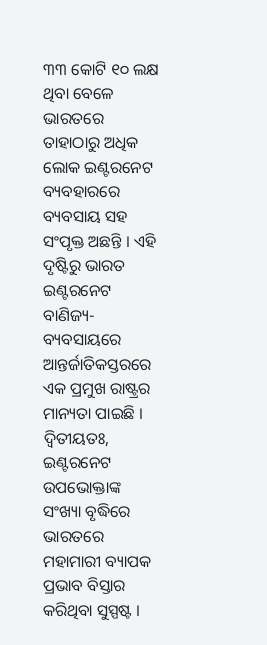୩୩ କୋଟି ୧୦ ଲକ୍ଷ ଥିବା ବେଳେ ଭାରତରେ ତାହାଠାରୁ ଅଧିକ ଲୋକ ଇଣ୍ଟରନେଟ ବ୍ୟବହାରରେ ବ୍ୟବସାୟ ସହ ସଂପୃକ୍ତ ଅଛନ୍ତି । ଏହି ଦୃଷ୍ଟିରୁ ଭାରତ ଇଣ୍ଟରନେଟ ବାଣିଜ୍ୟ-ବ୍ୟବସାୟରେ ଆନ୍ତର୍ଜାତିକସ୍ତରରେ ଏକ ପ୍ରମୁଖ ରାଷ୍ଟ୍ରର ମାନ୍ୟତା ପାଇଛି ।
ଦ୍ୱିତୀୟତଃ, ଇଣ୍ଟରନେଟ ଉପଭୋକ୍ତାଙ୍କ ସଂଖ୍ୟା ବୃଦ୍ଧିରେ ଭାରତରେ ମହାମାରୀ ବ୍ୟାପକ ପ୍ରଭାବ ବିସ୍ତାର କରିଥିବା ସୁସ୍ପଷ୍ଟ ।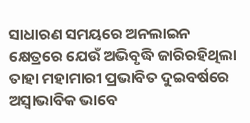ସାଧାରଣ ସମୟରେ ଅନଲାଇନ କ୍ଷେତ୍ରରେ ଯେଉଁ ଅଭିବୃଦ୍ଧି ଜାରିରହିଥିଲା ତାହା ମହାମାରୀ ପ୍ରଭାବିତ ଦୁଇବର୍ଷରେ ଅସ୍ୱାଭାବିକ ଭାବେ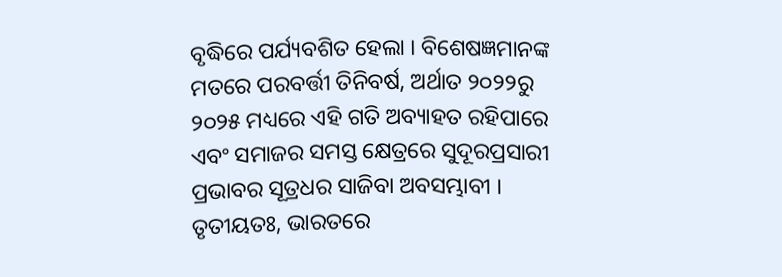ବୃଦ୍ଧିରେ ପର୍ଯ୍ୟବଶିତ ହେଲା । ବିଶେଷଜ୍ଞମାନଙ୍କ ମତରେ ପରବର୍ତ୍ତୀ ତିନିବର୍ଷ, ଅର୍ଥାତ ୨୦୨୨ରୁ ୨୦୨୫ ମଧ୍ୟରେ ଏହି ଗତି ଅବ୍ୟାହତ ରହିପାରେ ଏବଂ ସମାଜର ସମସ୍ତ କ୍ଷେତ୍ରରେ ସୁଦୂରପ୍ରସାରୀ ପ୍ରଭାବର ସୂତ୍ରଧର ସାଜିବା ଅବସମ୍ଭାବୀ ।
ତୃତୀୟତଃ, ଭାରତରେ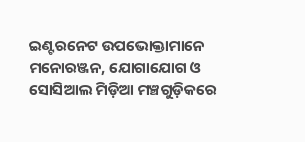ଇଣ୍ଟରନେଟ ଉପଭୋକ୍ତାମାନେ ମନୋରଞ୍ଜନ, ଯୋଗାଯୋଗ ଓ ସୋସିଆଲ ମିଡ଼ିଆ ମଞ୍ଚଗୁଡ଼ିକରେ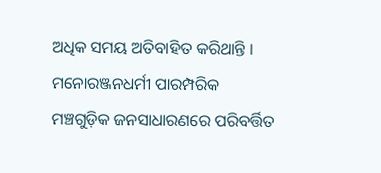ଅଧିକ ସମୟ ଅତିବାହିତ କରିଥାନ୍ତି । ମନୋରଞ୍ଜନଧର୍ମୀ ପାରମ୍ପରିକ ମଞ୍ଚଗୁଡ଼ିକ ଜନସାଧାରଣରେ ପରିବର୍ତ୍ତିତ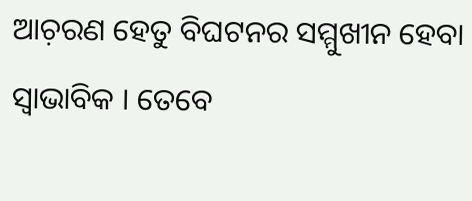ଆଚ଼ରଣ ହେତୁ ବିଘଟନର ସମ୍ମୁଖୀନ ହେବା ସ୍ୱାଭାବିକ । ତେବେ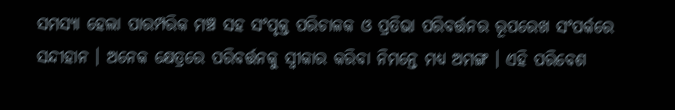ସମସ୍ୟା ହେଲା ପାରମ୍ପରିକ ମଞ୍ଚ ସହ ସଂପୃକ୍ତ ପରିଚାଳକ ଓ ପ୍ରତିଭା ପରିବର୍ତ୍ତନର ରୂପରେଖ ସଂପର୍କରେ ସନ୍ଦୀହାନ । ଅନେକ କ୍ଷେତ୍ରରେ ପରିବର୍ତ୍ତନକୁ ସ୍ୱୀକାର କରିବା ନିମନ୍ତେ ମଧ୍ୟ ଅମଙ୍ଗ । ଏହି ପରିବେଶ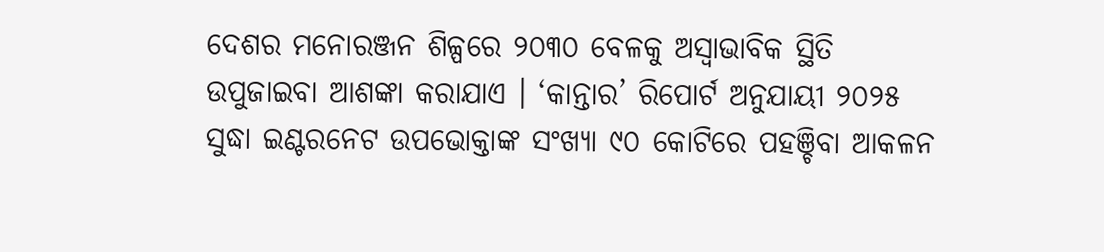ଦେଶର ମନୋରଞ୍ଜନ ଶିଳ୍ପରେ ୨୦୩୦ ବେଳକୁ ଅସ୍ୱାଭାବିକ ସ୍ଥିତି ଉପୁଜାଇବା ଆଶଙ୍କା କରାଯାଏ । ‘କାନ୍ତାର’ ରିପୋର୍ଟ ଅନୁଯାୟୀ ୨୦୨୫ ସୁଦ୍ଧା ଇଣ୍ଟରନେଟ ଉପଭୋକ୍ତାଙ୍କ ସଂଖ୍ୟା ୯୦ କୋଟିରେ ପହଞ୍ଚିବା ଆକଳନ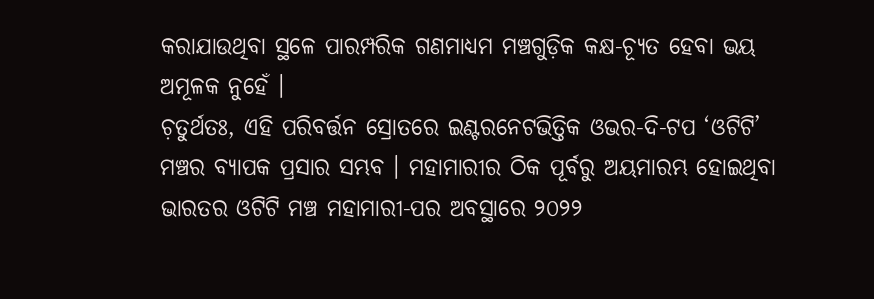କରାଯାଉଥିବା ସ୍ଥଳେ ପାରମ୍ପରିକ ଗଣମାଧ୍ୟମ ମଞ୍ଚଗୁଡ଼ିକ କକ୍ଷ-ଚ୍ୟୂତ ହେବା ଭୟ ଅମୂଳକ ନୁହେଁ ।
ଚ଼ତୁର୍ଥତଃ, ଏହି ପରିବର୍ତ୍ତନ ସ୍ରୋତରେ ଇଣ୍ଟରନେଟଭିତ୍ତିକ ଓଭର-ଦି-ଟପ ‘ଓଟିଟି’ ମଞ୍ଚର ବ୍ୟାପକ ପ୍ରସାର ସମ୍ଭବ । ମହାମାରୀର ଠିକ ପୂର୍ବରୁ ଅୟମାରମ୍ଭ ହୋଇଥିବା ଭାରତର ଓଟିଟି ମଞ୍ଚ ମହାମାରୀ-ପର ଅବସ୍ଥାରେ ୨୦୨୨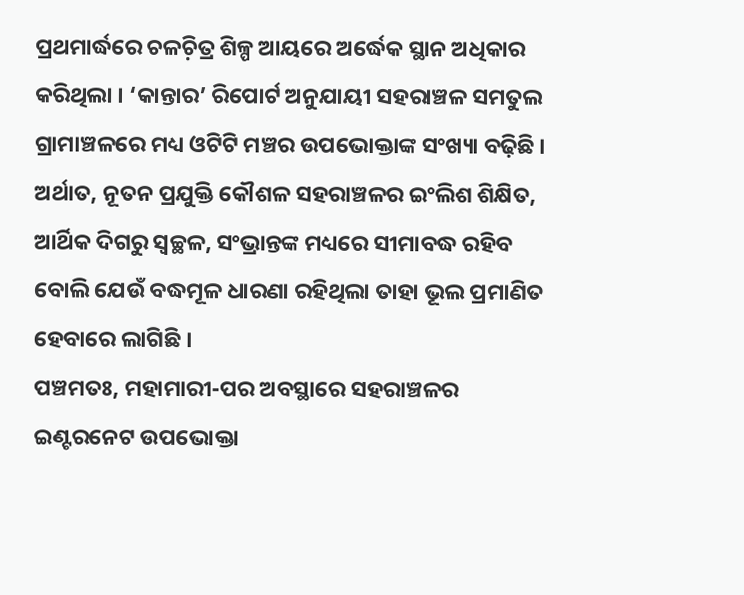ପ୍ରଥମାର୍ଦ୍ଧରେ ଚଳଚ଼ିତ୍ର ଶିଳ୍ପ ଆୟରେ ଅର୍ଦ୍ଧେକ ସ୍ଥାନ ଅଧିକାର କରିଥିଲା । ‘କାନ୍ତାର’ ରିପୋର୍ଟ ଅନୁଯାୟୀ ସହରାଞ୍ଚଳ ସମତୁଲ ଗ୍ରାମାଞ୍ଚଳରେ ମଧ୍ୟ ଓଟିଟି ମଞ୍ଚର ଉପଭୋକ୍ତାଙ୍କ ସଂଖ୍ୟା ବଢ଼ିଛି । ଅର୍ଥାତ, ନୂତନ ପ୍ରଯୁକ୍ତି କୌଶଳ ସହରାଞ୍ଚଳର ଇଂଲିଶ ଶିକ୍ଷିତ, ଆର୍ଥିକ ଦିଗରୁ ସ୍ୱଚ୍ଛଳ, ସଂଭ୍ରାନ୍ତଙ୍କ ମଧ୍ୟରେ ସୀମାବଦ୍ଧ ରହିବ ବୋଲି ଯେଉଁ ବଦ୍ଧମୂଳ ଧାରଣା ରହିଥିଲା ତାହା ଭୂଲ ପ୍ରମାଣିତ ହେବାରେ ଲାଗିଛି ।
ପଞ୍ଚମତଃ, ମହାମାରୀ-ପର ଅବସ୍ଥାରେ ସହରାଞ୍ଚଳର ଇଣ୍ଟରନେଟ ଉପଭୋକ୍ତା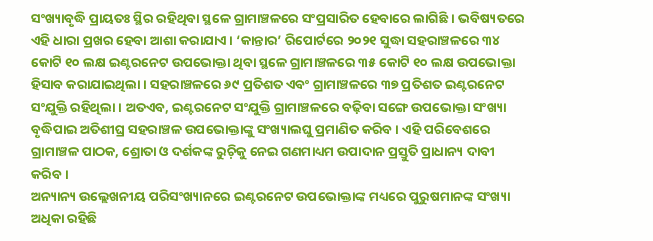ସଂଖ୍ୟାବୃଦ୍ଧି ପ୍ରାୟତଃ ସ୍ଥିର ରହିଥିବା ସ୍ଥଳେ ଗ୍ରାମାଞ୍ଚଳରେ ସଂପ୍ରସାରିତ ହେବାରେ ଲାଗିଛି । ଭବିଷ୍ୟତରେ ଏହି ଧାରା ପ୍ରଖର ହେବା ଆଶା କରାଯାଏ । ‘କାନ୍ତାର’ ରିପୋର୍ଟରେ ୨୦୨୧ ସୁଦ୍ଧା ସହରାଞ୍ଚଳରେ ୩୪ କୋଟି ୧୦ ଲକ୍ଷ ଇଣ୍ଟରନେଟ ଉପଭୋକ୍ତା ଥିବା ସ୍ଥଳେ ଗ୍ରାମାଞ୍ଚଳରେ ୩୫ କୋଟି ୧୦ ଲକ୍ଷ ଉପଭୋକ୍ତା ହିସାବ କରାଯାଇଥିଲା । ସହରାଞ୍ଚଳରେ ୬୯ ପ୍ରତିଶତ ଏବଂ ଗ୍ରାମାଞ୍ଚଳରେ ୩୭ ପ୍ରତିଶତ ଇଣ୍ଟରନେଟ ସଂଯୁକ୍ତି ରହିଥିଲା । ଅତଏବ, ଇଣ୍ଟରନେଟ ସଂଯୁକ୍ତି ଗ୍ରାମାଞ୍ଚଳରେ ବଢ଼ିବା ସଙ୍ଗେ ଉପଭୋକ୍ତା ସଂଖ୍ୟା ବୃଦ୍ଧିପାଇ ଅତିଶୀଘ୍ର ସହରାଞ୍ଚଳ ଉପଭୋକ୍ତାଙ୍କୁ ସଂଖ୍ୟାଲଘୁ ପ୍ରମାଣିତ କରିବ । ଏହି ପରିବେଶରେ ଗ୍ରାମାଞ୍ଚଳ ପାଠକ, ଶ୍ରୋତା ଓ ଦର୍ଶକଙ୍କ ରୁଚ଼ିକୁ ନେଇ ଗଣମାଧ୍ୟମ ଉପାଦାନ ପ୍ରସ୍ତୁତି ପ୍ରାଧାନ୍ୟ ଦାବୀ କରିବ ।
ଅନ୍ୟାନ୍ୟ ଉଲ୍ଲେଖନୀୟ ପରିସଂଖ୍ୟାନରେ ଇଣ୍ଟରନେଟ ଉପଭୋକ୍ତାଙ୍କ ମଧ୍ୟରେ ପୁରୁଷମାନଙ୍କ ସଂଖ୍ୟା ଅଧିକା ରହିଛି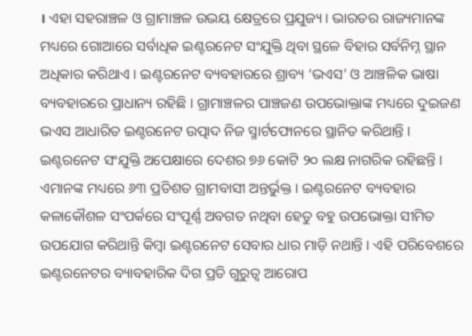। ଏହା ସହରାଞ୍ଚଳ ଓ ଗ୍ରାମାଞ୍ଚଳ ଉଭୟ କ୍ଷେତ୍ରରେ ପ୍ରଯୁଜ୍ୟ । ଭାରତର ରାଜ୍ୟମାନଙ୍କ ମଧ୍ୟରେ ଗୋଆରେ ସର୍ବାଧିକ ଇଣ୍ଟରନେଟ ସଂଯୁକ୍ତି ଥିବା ସ୍ଥଳେ ବିହାର ସର୍ବନିମ୍ନ ସ୍ଥାନ ଅଧିକାର କରିଥାଏ । ଇଣ୍ଟରନେଟ ବ୍ୟବହାରରେ ଶ୍ରାବ୍ୟ ‘ଭଏସ’ ଓ ଆଞ୍ଚଳିକ ଭାଷା ବ୍ୟବହାରରେ ପ୍ରାଧାନ୍ୟ ରହିଛି । ଗ୍ରାମାଞ୍ଚଳର ପାଞ୍ଚଜଣ ଉପଭୋକ୍ତାଙ୍କ ମଧ୍ୟରେ ଦୁଇଜଣ ଭଏସ ଆଧାରିତ ଇଣ୍ଚରନେଟ ଉତ୍ପାଦ ନିଜ ସ୍ମାର୍ଟଫୋନରେ ସ୍ଥାନିତ କରିଥାନ୍ତି ।
ଇଣ୍ଟରନେଟ ସଂଯୁକ୍ତି ଅପେକ୍ଷାରେ ଦେଶର ୭୬ କୋଟି ୨୦ ଲକ୍ଷ ନାଗରିକ ରହିଛନ୍ତି । ଏମାନଙ୍କ ମଧ୍ୟରେ ୬୩ ପ୍ରତିଶତ ଗ୍ରାମବାସୀ ଅନ୍ତର୍ଭୁକ୍ତ । ଇଣ୍ଟରନେଟ ବ୍ୟବହାର କଳାକୌଶଳ ସଂପର୍କରେ ସଂପୂର୍ଣ୍ଣ ଅବଗତ ନଥିବା ହେତୁ ବହୁ ଉପଭୋକ୍ତା ସୀମିତ ଉପଯୋଗ କରିଥାନ୍ତି କିମ୍ୱା ଇଣ୍ଟରନେଟ ସେବାର ଧାର ମାଡ଼ି ନଥାନ୍ତି । ଏହି ପରିବେଶରେ ଇଣ୍ଟରନେଟର ବ୍ୟାବହାରିକ ଦିଗ ପ୍ରତି ଗୁରୁତ୍ୱ ଆରୋପ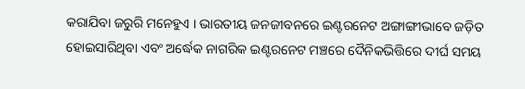କରାଯିବା ଜରୁରି ମନେହୁଏ । ଭାରତୀୟ ଜନଜୀବନରେ ଇଣ୍ଟରନେଟ ଅଙ୍ଗାଙ୍ଗୀଭାବେ ଜଡ଼ିତ ହୋଇସାରିଥିବା ଏବଂ ଅର୍ଦ୍ଧେକ ନାଗରିକ ଇଣ୍ଟରନେଟ ମଞ୍ଚରେ ଦୈନିକଭିତ୍ତିରେ ଦୀର୍ଘ ସମୟ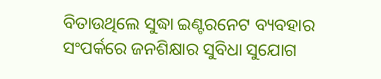ବିତାଉଥିଲେ ସୁଦ୍ଧା ଇଣ୍ଟରନେଟ ବ୍ୟବହାର ସଂପର୍କରେ ଜନଶିକ୍ଷାର ସୁବିଧା ସୁଯୋଗ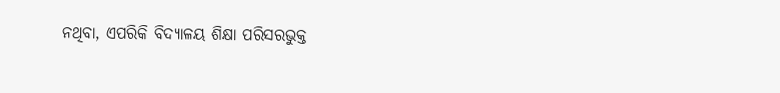ନଥିବା, ଏପରିକି ବିଦ୍ୟାଳୟ ଶିକ୍ଷା ପରିସରଭୁକ୍ତ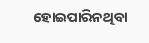ହୋଇପାରିନଥିବା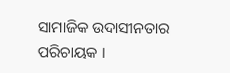ସାମାଜିକ ଉଦାସୀନତାର ପରିଚାୟକ ।